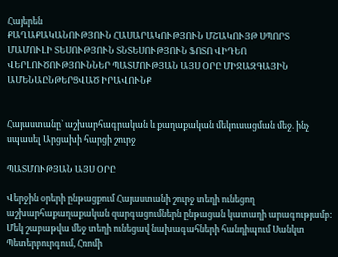Հայերեն
ՔԱՂԱՔԱԿԱՆՈՒԹՅՈՒՆ ՀԱՍԱՐԱԿՈՒԹՅՈՒՆ ՄՇԱԿՈՒՅԹ ՍՊՈՐՏ ՄԱՄՈՒԼԻ ՏԵՍՈՒԹՅՈՒՆ ՏՆՏԵՍՈՒԹՅՈՒՆ ՖՈՏՈ ՎԻԴԵՈ ՎԵՐԼՈՒԾՈՒԹՅՈՒՆՆԵՐ ՊԱՏՄՈՒԹՅԱՆ ԱՅՍ ՕՐԸ ՄԻՋԱԶԳԱՅԻՆ ԱՄԵՆԱԸՆԹԵՐՑՎԱԾ ԻՐԱՎՈՒՆՔ


Հայաստանը` աշխարհագրական և քաղաքական մեկուսացման մեջ. ինչ սպասել Արցախի հարցի շուրջ

ՊԱՏՄՈՒԹՅԱՆ ԱՅՍ ՕՐԸ

Վերջին օրերի ընթացքում Հայաստանի շուրջ տեղի ունեցող աշխարհաքաղաքական զարգացումներն ընթացան կատաղի արագությամբ: Մեկ շաբաթվա մեջ տեղի ունեցավ նախագահների հանդիպում Սանկտ Պետերբուրգում, Հռոմի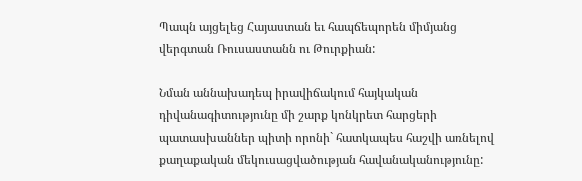Պապն այցելեց Հայաստան եւ հապճեպորեն միմյանց վերգտան Ռուսաստանն ու Թուրքիան:

Նման աննախադեպ իրավիճակում հայկական դիվանագիտությունը մի շարք կոնկրետ հարցերի պատասխաններ պիտի որոնի` հատկապես հաշվի առնելով քաղաքական մեկուսացվածության հավանականությունը: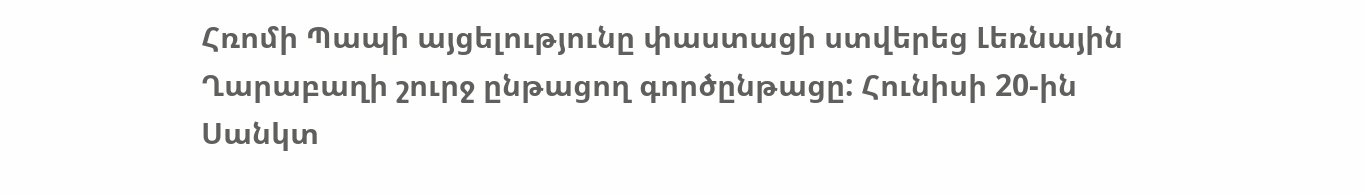Հռոմի Պապի այցելությունը փաստացի ստվերեց Լեռնային Ղարաբաղի շուրջ ընթացող գործընթացը: Հունիսի 20-ին Սանկտ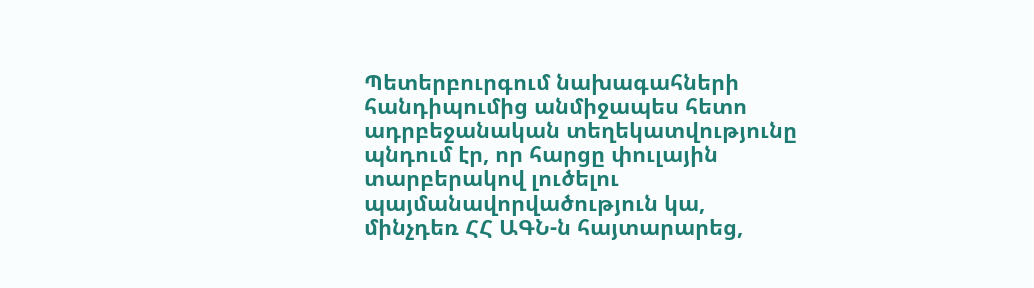Պետերբուրգում նախագահների հանդիպումից անմիջապես հետո ադրբեջանական տեղեկատվությունը պնդում էր, որ հարցը փուլային տարբերակով լուծելու պայմանավորվածություն կա, մինչդեռ ՀՀ ԱԳՆ-ն հայտարարեց,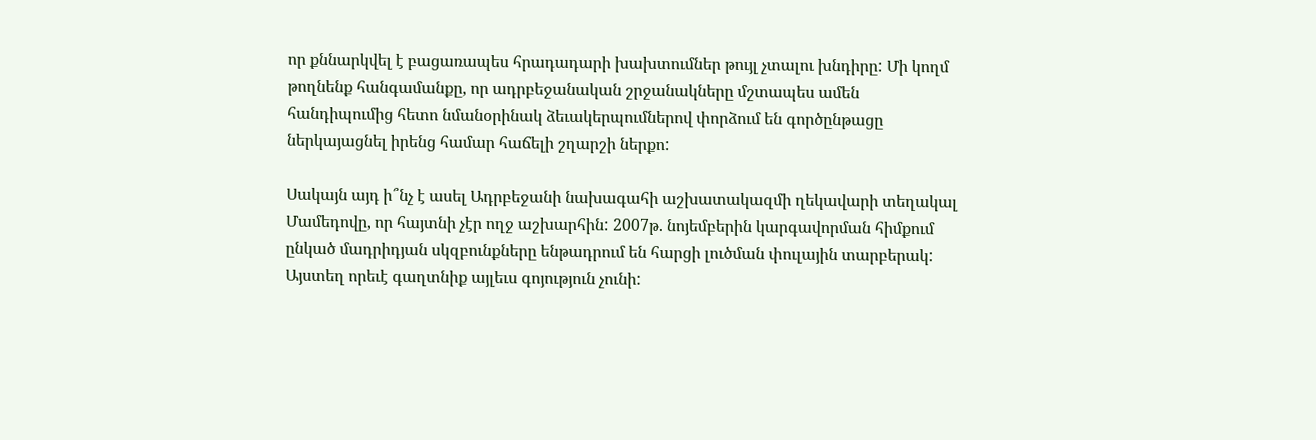որ քննարկվել է բացառապես հրադադարի խախտումներ թույլ չտալու խնդիրը: Մի կողմ թողնենք հանգամանքը, որ ադրբեջանական շրջանակները մշտապես ամեն հանդիպումից հետո նմանօրինակ ձեւակերպումներով փորձում են գործընթացը ներկայացնել իրենց համար հաճելի շղարշի ներքո:

Սակայն այդ ի՞նչ է ասել Ադրբեջանի նախագահի աշխատակազմի ղեկավարի տեղակալ Մամեդովը, որ հայտնի չէր ողջ աշխարհին: 2007թ. նոյեմբերին կարգավորման հիմքում ընկած մադրիդյան սկզբունքները ենթադրում են հարցի լուծման փուլային տարբերակ: Այստեղ որեւէ գաղտնիք այլեւս գոյություն չունի: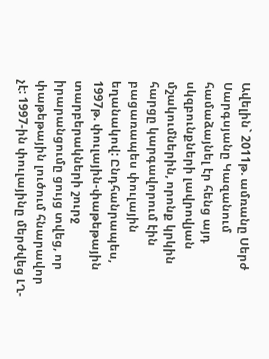Ավելին` 2011թ. ամռանը Սերժ Սարգսյանը Կազանում համաձայնել էր հենց այդ սկզբունքների լավրովյան մշակումներին, որոնք կրկին հարցը կարգավորում էին բացառապես փուլային եղանակով: Ընդհանրապես, 1997թ. փուլային-փաթեթային տարբերակների շուրջ իրարանցումը ցույց տվեց, որ փաթեթային լուծում հնարավոր չէ: 1997-ին փուլայինը մերժվեց ԼՂ-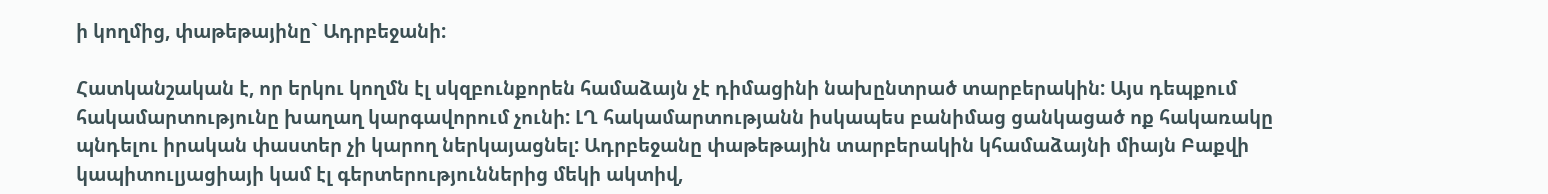ի կողմից, փաթեթայինը` Ադրբեջանի:

Հատկանշական է, որ երկու կողմն էլ սկզբունքորեն համաձայն չէ դիմացինի նախընտրած տարբերակին: Այս դեպքում հակամարտությունը խաղաղ կարգավորում չունի: ԼՂ հակամարտությանն իսկապես բանիմաց ցանկացած ոք հակառակը պնդելու իրական փաստեր չի կարող ներկայացնել: Ադրբեջանը փաթեթային տարբերակին կհամաձայնի միայն Բաքվի կապիտուլյացիայի կամ էլ գերտերություններից մեկի ակտիվ,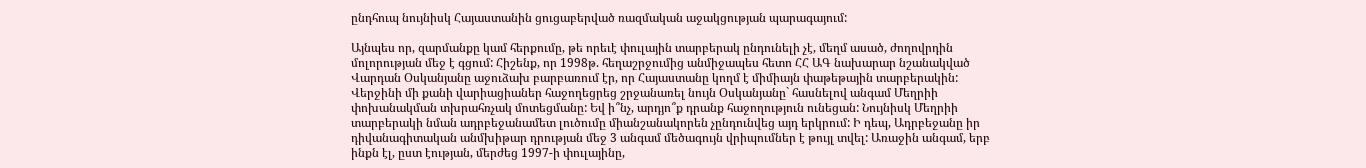ընդհուպ նույնիսկ Հայաստանին ցուցաբերված ռազմական աջակցության պարագայում:

Այնպես որ, զարմանքը կամ հերքումը, թե որեւէ փուլային տարբերակ ընդունելի չէ, մեղմ ասած, ժողովրդին մոլորության մեջ է գցում: Հիշենք, որ 1998թ. հեղաշրջումից անմիջապես հետո ՀՀ ԱԳ նախարար նշանակված Վարդան Օսկանյանը աջուձախ բարբառում էր, որ Հայաստանը կողմ է միմիայն փաթեթային տարբերակին: Վերջինի մի քանի վարիացիաներ հաջողեցրեց շրջանառել նույն Օսկանյանը` հասնելով անգամ Մեղրիի փոխանակման տխրահռչակ մոտեցմանը: Եվ ի՞նչ, արդյո՞ք դրանք հաջողություն ունեցան: Նույնիսկ Մեղրիի տարբերակի նման ադրբեջանամետ լուծումը միանշանակորեն չընդունվեց այդ երկրում: Ի դեպ, Ադրբեջանը իր դիվանագիտական անմխիթար դրության մեջ 3 անգամ մեծագույն վրիպումներ է թույլ տվել: Առաջին անգամ, երբ ինքն էլ, ըստ էության, մերժեց 1997-ի փուլայինը,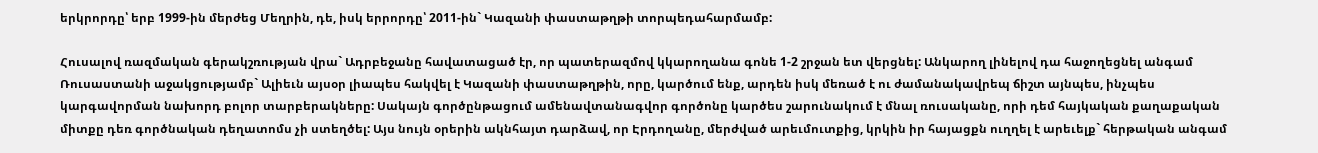երկրորդը՝ երբ 1999-ին մերժեց Մեղրին, դե, իսկ երրորդը՝ 2011-ին` Կազանի փաստաթղթի տորպեդահարմամբ:

Հուսալով ռազմական գերակշռության վրա` Ադրբեջանը հավատացած էր, որ պատերազմով կկարողանա գոնե 1-2 շրջան ետ վերցնել: Անկարող լինելով դա հաջողեցնել անգամ Ռուսաստանի աջակցությամբ` Ալիեւն այսօր լիապես հակվել է Կազանի փաստաթղթին, որը, կարծում ենք, արդեն իսկ մեռած է ու ժամանակավրեպ ճիշտ այնպես, ինչպես կարգավորման նախորդ բոլոր տարբերակները: Սակայն գործընթացում ամենավտանագվոր գործոնը կարծես շարունակում է մնալ ռուսականը, որի դեմ հայկական քաղաքական միտքը դեռ գործնական դեղատոմս չի ստեղծել: Այս նույն օրերին ակնհայտ դարձավ, որ Էրդողանը, մերժված արեւմուտքից, կրկին իր հայացքն ուղղել է արեւելք` հերթական անգամ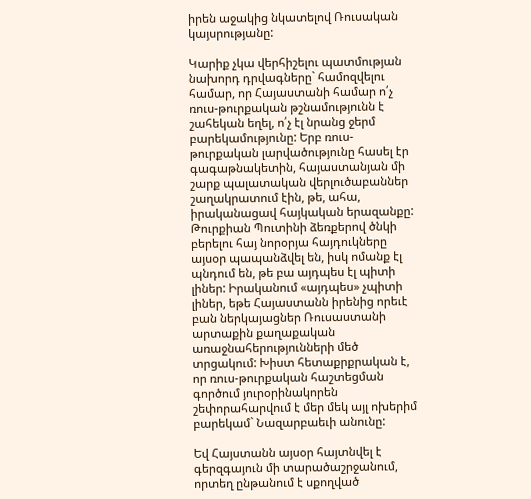իրեն աջակից նկատելով Ռուսական կայսրությանը:

Կարիք չկա վերհիշելու պատմության նախորդ դրվագները` համոզվելու համար, որ Հայաստանի համար ո՛չ ռուս-թուրքական թշնամությունն է շահեկան եղել, ո՛չ էլ նրանց ջերմ բարեկամությունը: Երբ ռուս-թուրքական լարվածությունը հասել էր գագաթնակետին, հայաստանյան մի շարք պալատական վերլուծաբաններ շաղակրատում էին, թե, ահա, իրականացավ հայկական երազանքը: Թուրքիան Պուտինի ձեռքերով ծնկի բերելու հայ նորօրյա հայդուկները այսօր պապանձվել են, իսկ ոմանք էլ պնդում են, թե բա այդպես էլ պիտի լիներ: Իրականում «այդպես» չպիտի լիներ, եթե Հայաստանն իրենից որեւէ բան ներկայացներ Ռուսաստանի արտաքին քաղաքական առաջնահերությունների մեծ տրցակում: Խիստ հետաքրքրական է, որ ռուս-թուրքական հաշտեցման գործում յուրօրինակորեն շեփորահարվում է մեր մեկ այլ ոխերիմ բարեկամ` Նազարբաեւի անունը:

Եվ Հայստանն այսօր հայտնվել է գերզգայուն մի տարածաշրջանում, որտեղ ընթանում է սքողված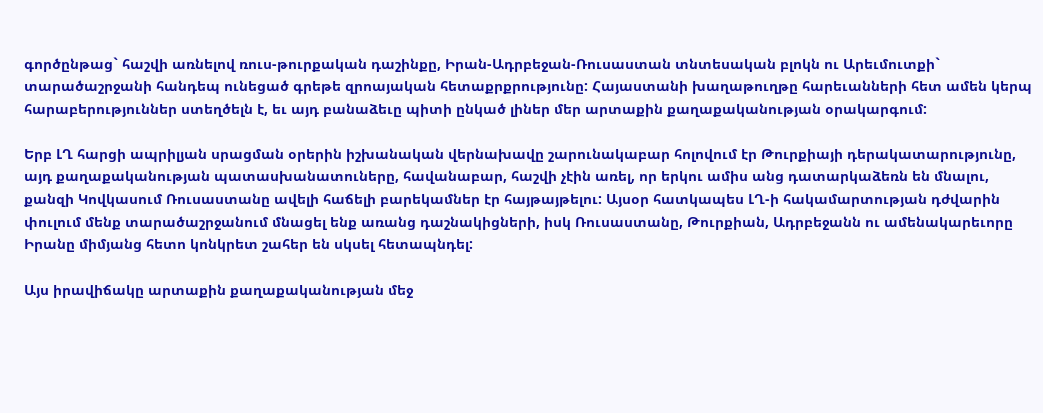գործընթաց` հաշվի առնելով ռուս-թուրքական դաշինքը, Իրան-Ադրբեջան-Ռուսաստան տնտեսական բլոկն ու Արեւմուտքի` տարածաշրջանի հանդեպ ունեցած գրեթե զրոայական հետաքրքրությունը: Հայաստանի խաղաթուղթը հարեւանների հետ ամեն կերպ հարաբերություններ ստեղծելն է, եւ այդ բանաձեւը պիտի ընկած լիներ մեր արտաքին քաղաքականության օրակարգում:

Երբ ԼՂ հարցի ապրիլյան սրացման օրերին իշխանական վերնախավը շարունակաբար հոլովում էր Թուրքիայի դերակատարությունը, այդ քաղաքականության պատասխանատուները, հավանաբար, հաշվի չէին առել, որ երկու ամիս անց դատարկաձեռն են մնալու, քանզի Կովկասում Ռուսաստանը ավելի հաճելի բարեկամներ էր հայթայթելու: Այսօր հատկապես ԼՂ-ի հակամարտության դժվարին փուլում մենք տարածաշրջանում մնացել ենք առանց դաշնակիցների, իսկ Ռուսաստանը, Թուրքիան, Ադրբեջանն ու ամենակարեւորը Իրանը միմյանց հետո կոնկրետ շահեր են սկսել հետապնդել:

Այս իրավիճակը արտաքին քաղաքականության մեջ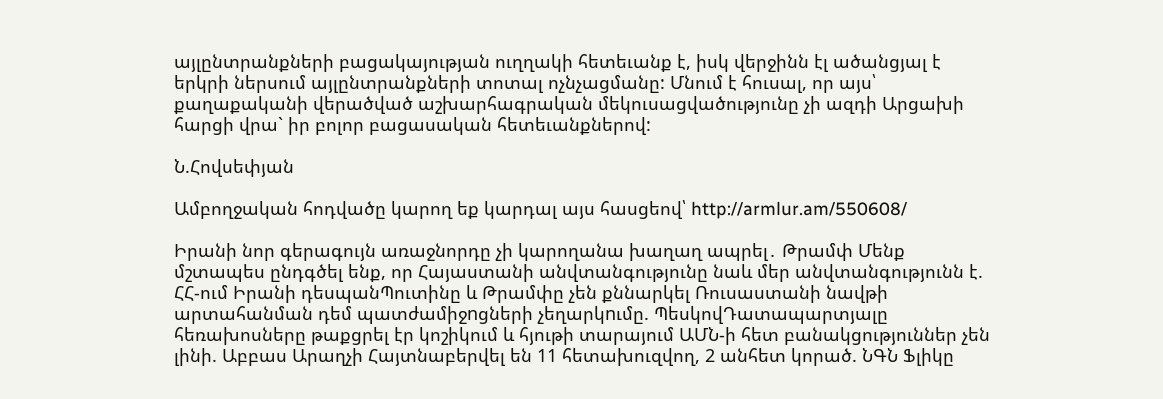այլընտրանքների բացակայության ուղղակի հետեւանք է, իսկ վերջինն էլ ածանցյալ է երկրի ներսում այլընտրանքների տոտալ ոչնչացմանը: Մնում է հուսալ, որ այս՝ քաղաքականի վերածված աշխարհագրական մեկուսացվածությունը չի ազդի Արցախի հարցի վրա` իր բոլոր բացասական հետեւանքներով:

Ն.Հովսեփյան

Ամբողջական հոդվածը կարող եք կարդալ այս հասցեով՝ http://armlur.am/550608/

Իրանի նոր գերագույն առաջնորդը չի կարողանա խաղաղ ապրել․ Թրամփ Մենք մշտապես ընդգծել ենք, որ Հայաստանի անվտանգությունը նաև մեր անվտանգությունն է. ՀՀ-ում Իրանի դեսպանՊուտինը և Թրամփը չեն քննարկել Ռուսաստանի նավթի արտահանման դեմ պատժամիջnցների չեղարկnւմը. ՊեսկովԴատապարտյալը հեռախոսները թաքցրել էր կոշիկում և հյութի տարայում ԱՄՆ-ի հետ բանակցություններ չեն լինի. Աբբաս Արաղչի Հայտնաբերվել են 11 հետախուզվող, 2 անհետ կորած. ՆԳՆ Ֆլիկը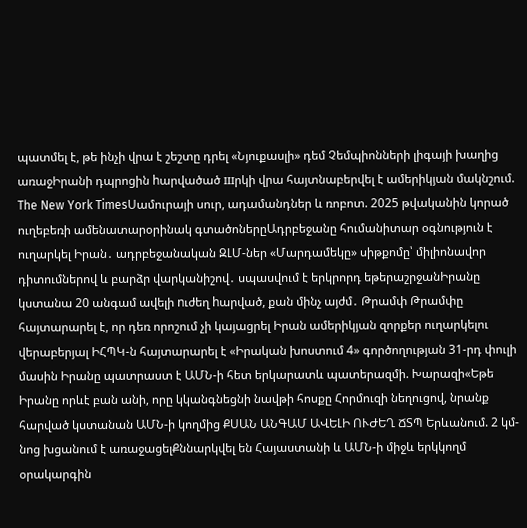պատմել է, թե ինչի վրա է շեշտը դրել «Նյուքասլի» դեմ Չեմպիոնների լիգայի խաղից առաջԻրանի դպրոցին hարվածած шրկի վրա հայտնաբերվել է ամերիկյան մակնշում. The New York TimesՍամուրայի սուր, ադամանդներ և ռոբոտ. 2025 թվականին կորած ուղեբեռի ամենատարօրինակ գտածոներըԱդրբեջանը հումանիտար օգնություն է ուղարկել Իրան․ ադրբեջանական ԶԼՄ-ներ «Մարդամեկը» սիթքոմը՝ միլիոնավոր դիտումներով և բարձր վարկանիշով․ սպասվում է երկրորդ եթերաշրջանԻրանը կստանա 20 անգամ ավելի nւժեղ hարված, քան մինչ այժմ․ Թրամփ Թրամփը հայտարարել է, որ դեռ որոշում չի կայացրել Իրան ամերիկյան զորքեր ուղարկելու վերաբերյալ ԻՀՊԿ-ն հայտարարել է «Իրական խոստում 4» գործողության 31-րդ փուլի մասին Իրանը պատրաստ է ԱՄՆ-ի հետ երկարատև պատերազմի. Խարազի«Եթե Իրանը որևէ բան անի, որը կկանգնեցնի նավթի հոսքը Հորմուզի նեղուցով, նրանք հարված կստանան ԱՄՆ-ի կողմից ՔՍԱՆ ԱՆԳԱՄ ԱՎԵԼԻ ՈՒԺԵՂ ՃՏՊ Երևանում. 2 կմ-նոց խցանում է առաջացելՔննարկվել են Հայաստանի և ԱՄՆ-ի միջև երկկողմ օրակարգին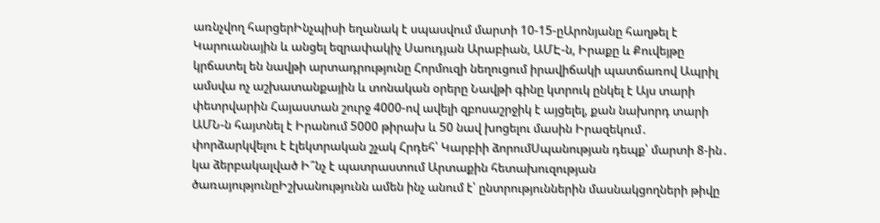առնչվող հարցերԻնչպիսի եղանակ է սպասվում մարտի 10-15-ըԱրոնյանը հաղթել է Կարուանային և անցել եզրափակիչ Սաուդյան Արաբիան, ԱՄԷ-ն, Իրաքը և Քուվեյթը կրճատել են նավթի արտադրությունը Հորմուզի նեղուցում իրավիճակի պատճառով Ապրիլ ամսվա ոչ աշխատանքային և տոնական օրերը Նավթի գինը կտրուկ ընկել է Այս տարի փետրվարին Հայաստան շուրջ 4000-ով ավելի զբոսաշրջիկ է այցելել, քան նախորդ տարի ԱՄՆ-ն հայտնել է Իրանում 5000 թիրախ և 50 նավ խոցելու մասին Իրազեկում․ փորձարկվելու է էլեկտրական շչակ Հրդեհ՝ Կարբիի ձորումՍպանության դեպք՝ մարտի 8-ին․ կա ձերբակալված Ի՞նչ է պատրաստում Արտաքին հետախուզության ծառայությունըԻշխանությունն ամեն ինչ անում է՝ ընտրություններին մասնակցողների թիվը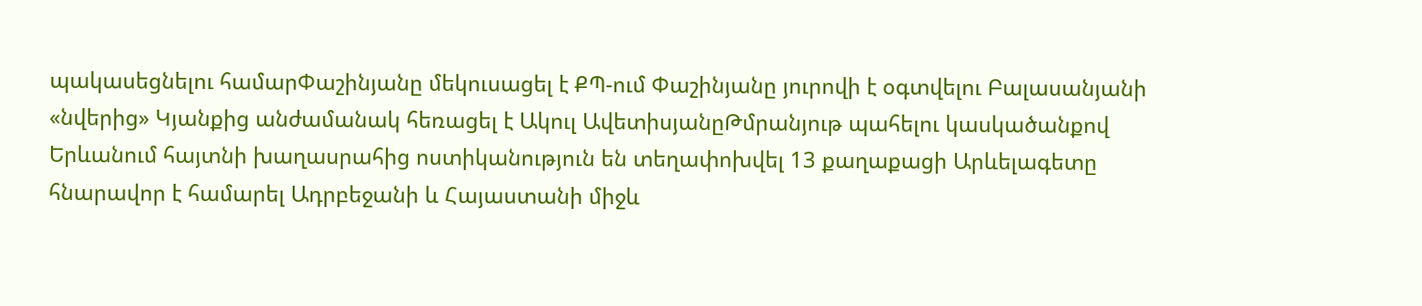պակասեցնելու համարՓաշինյանը մեկուսացել է ՔՊ-ում Փաշինյանը յուրովի է օգտվելու Բալասանյանի «նվերից» Կյանքից անժամանակ հեռացել է Ակուլ ԱվետիսյանըԹմրանյութ պահելու կասկածանքով Երևանում հայտնի խաղասրահից ոստիկանություն են տեղափոխվել 13 քաղաքացի Արևելագետը հնարավոր է համարել Ադրբեջանի և Հայաստանի միջև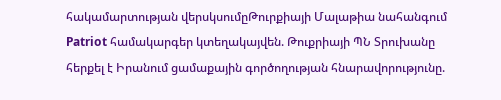հակամարտության վերսկսումըԹուրքիայի Մալաթիա նահանգում Patriot համակարգեր կտեղակայվեն. Թուքրիայի ՊՆ Տրուխանը հերքել է Իրանում ցամաքային գործողության հնարավորությունը.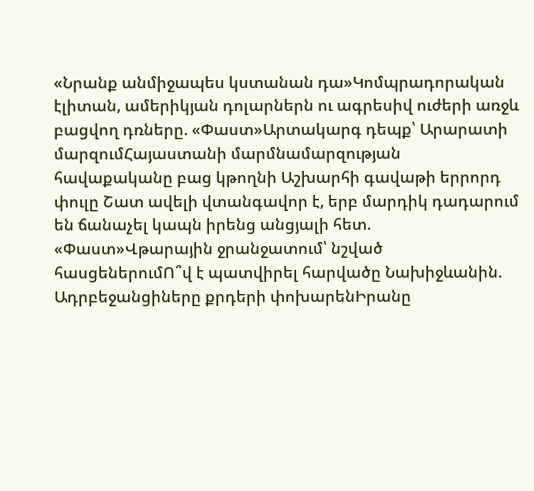«Նրանք անմիջապես կստանան դա»Կոմպրադորական էլիտան, ամերիկյան դոլարներն ու ագրեսիվ ուժերի առջև բացվող դռները. «Փաստ»Արտակարգ դեպք՝ Արարատի մարզումՀայաստանի մարմնամարզության հավաքականը բաց կթողնի Աշխարհի գավաթի երրորդ փուլը Շատ ավելի վտանգավոր է, երբ մարդիկ դադարում են ճանաչել կապն իրենց անցյալի հետ. «Փաստ»Վթարային ջրանջատում՝ նշված հասցեներումՈ՞վ է պատվիրել հարվածը Նախիջևանին. Ադրբեջանցիները քրդերի փոխարենԻրանը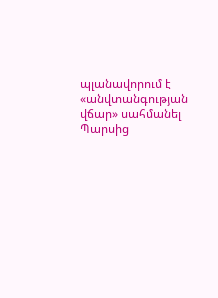պլանավորում է «անվտանգության վճար» սահմանել Պարսից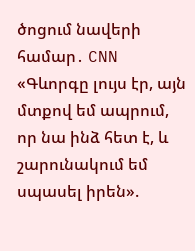ծոցում նավերի համար․ CNN «Գևորգը լույս էր, այն մտքով եմ ապրում, որ նա ինձ հետ է, և շարունակում եմ սպասել իրեն».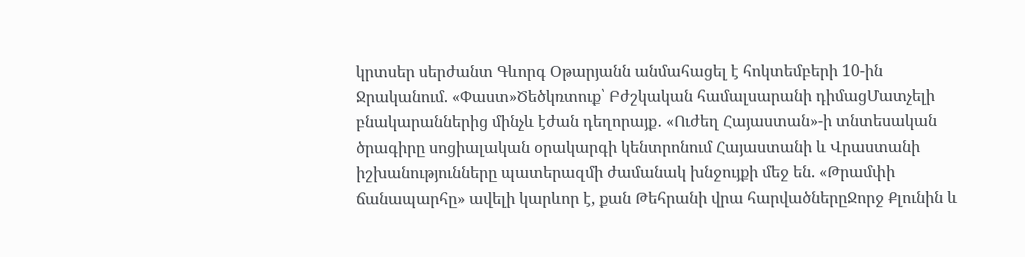կրտսեր սերժանտ Գևորգ Օթարյանն անմահացել է հոկտեմբերի 10-ին Ջրականում. «Փաստ»Ծեծկռտուք՝ Բժշկական համալսարանի դիմացՄատչելի բնակարաններից մինչև էժան դեղորայք․ «Ուժեղ Հայաստան»-ի տնտեսական ծրագիրը սոցիալական օրակարգի կենտրոնում Հայաստանի և Վրաստանի իշխանությունները պատերազմի ժամանակ խնջույքի մեջ են. «Թրամփի ճանապարհը» ավելի կարևոր է, քան Թեհրանի վրա հարվածներըՋորջ Քլունին և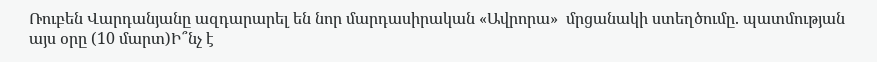Ռուբեն Վարդանյանը ազդարարել են նոր մարդասիրական «Ավրորա»  մրցանակի ստեղծումը. պատմության այս օրը (10 մարտ)Ի՞նչ է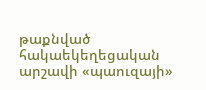թաքնված հակաեկեղեցական արշավի «պաուզայի»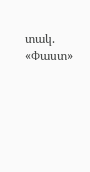տակ. «Փաստ»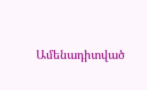Ամենադիտված